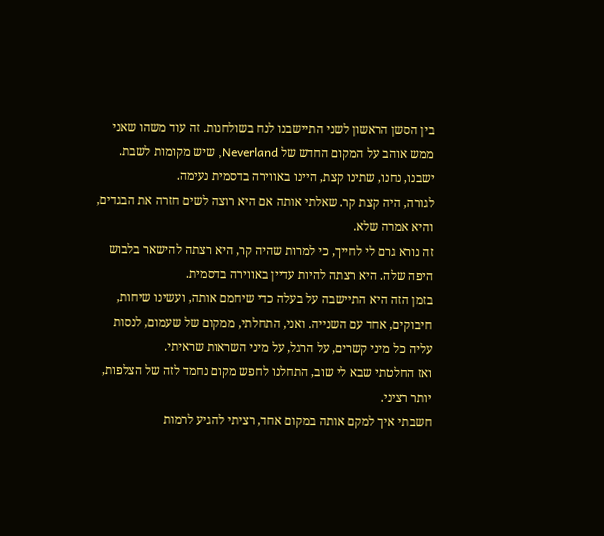בין הסשן הראשון לשני התיישבנו לנח בשולחנות. זה עוד משהו שאני ממש אוהב על המקום החדש של Neverland, שיש מקומות לשבת.
ישבנו, נחנו, שתינו קצת, היינו באווירה בדסמית נעימה.
לגורה, היה קצת קר. שאלתי אותה אם היא רוצה לשים חזרה את הבגדים, והיא אמרה שלא.
זה נורא גרם לי לחייך, כי למרות שהיה קר, היא רצתה להישאר בלבוש היפה שלה. היא רצתה להיות עדיין באווירה בדסמית.
בזמן הזה היא התיישבה על בעלה כדי שיחמם אותה, ועשינו שיחות, חיבוקים, אחד עם השנייה. ואני, התחלתי, ממקום של שעמום, לנסות עליה כל מיני קשרים, על הרגל, על מיני השראות שראיתי.
ואז החלטתי שבא לי שוב, התחלנו לחפש מקום נחמד לזה של הצלפות, יותר רציני.
חשבתי איך למקם אותה במקום אחד, רציתי להגיע לרמות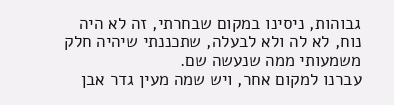גבוהות, ניסינו במקום שבחרתי, זה לא היה נוח, לא לה ולא לבעלה, שתכננתי שיהיה חלק משמעותי ממה שנעשה שם.
עברנו למקום אחר, ויש שמה מעין גדר אבן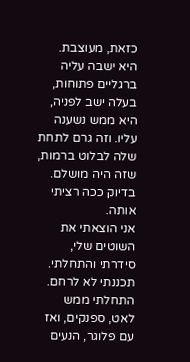כזאת, מעוצבת. היא ישבה עליה ברגליים פתוחות, בעלה ישב לפניה, היא ממש נשענה עליו. וזה גרם לתחת שלה לבלוט ברמות, שזה היה מושלם. בדיוק ככה רציתי אותה.
אני הוצאתי את השוטים שלי, סידרתי והתחלתי. תכננתי לא לרחם.
התחלתי ממש לאט, ספנקים, ואז עם פלוגר, הנעים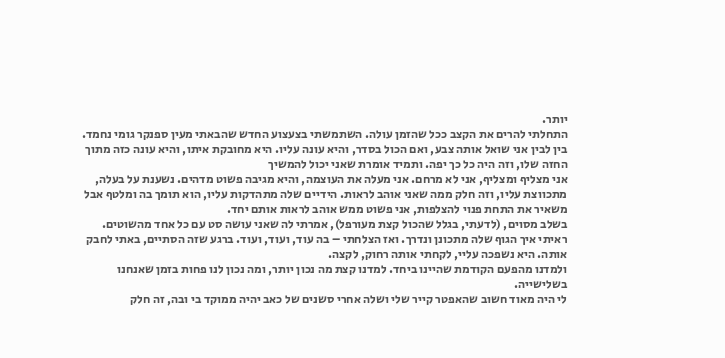יותר.
התחלתי להרים את הקצב ככל שהזמן עולה. השתמשתי בצעצוע החדש שהבאתי מעין ספנקר גומי נחמד.
בין לבין אני שואל אותה צבע, ואם הכול בסדר, והיא עונה עליו. היא מחובקת איתו, והיא עונה כזה מתוך החזה שלו, וזה היה כל כך יפה. ותמיד אומרת שאני יכול להמשיך
אני מצליף ומצליף, אני לא מרחם. אני מעלה את העוצמה, והיא מגיבה פשוט מדהים. נשענת על בעלה, מתכווצת עליו, וזה חלק ממה שאני אוהב לראות. הידיים שלה מתהדקות עליו, הוא תומך בה ומלטף אבל משאיר את התחת פנוי להצלפות, אני פשוט ממש אוהב לראות אותם יחד.
בשלב מסוים, (לדעתי, בגלל שהכול קצת מעורפל), אמרתי לה שאני עושה סט עם כל אחד מהשוטים. ראיתי איך הגוף שלה מתכונן ונדרך. ואז הצלחתי – בה עוד, ועוד, ועוד. ברגע שזה הסתיים, באתי לחבק אותה. היא נשפכה עליי, לקחתי אותה רחוק, לקצה.
ולמדנו מהפעם הקודמת שהיינו ביחד. למדנו קצת מה נכון יותר, ומה נכון לנו פחות בזמן שאנחנו בשלישייה.
לי היה מאוד חשוב שהאפטר קייר שלי ושלה אחרי סשנים של כאב יהיה ממוקד בי ובה, זה חלק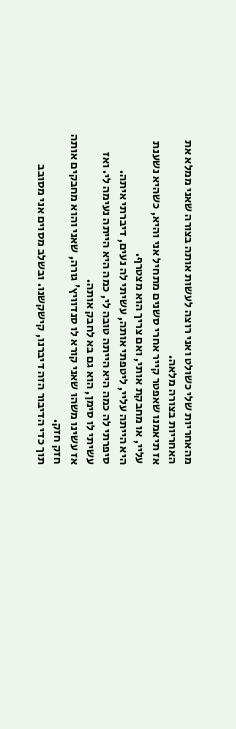מהאחריות שלי כשולט ואני רוצה לעשות אותה בצורה שאני ממלא את האחריות בצורה מלאה.
אז תיאמנו שאפטר קייר אחרי סשנים מתחיל אני והיא, כשהיא נשענת עליי, או מחבקת אותי, ואם צריך הוא מצטרף.
היא הייתה עליי, ליטפתי אותה, עשיתי לה נעים, דיברתי איתה. סיפרתי לה כמה היא הייתה טובה לי, כמה היא הייתה נעימה לי. ואז עשיתי לו סימן, הוא גם בא לחבק אותה.
אז עשינו משהו שאני קורא לו סנדוויץ' גורה, שאני והוא מחבקים אותה חזק חזק.
תוך כדי הדיבור הזה דיברנו, קישקשנו. ובשלב מסוים אני מסובב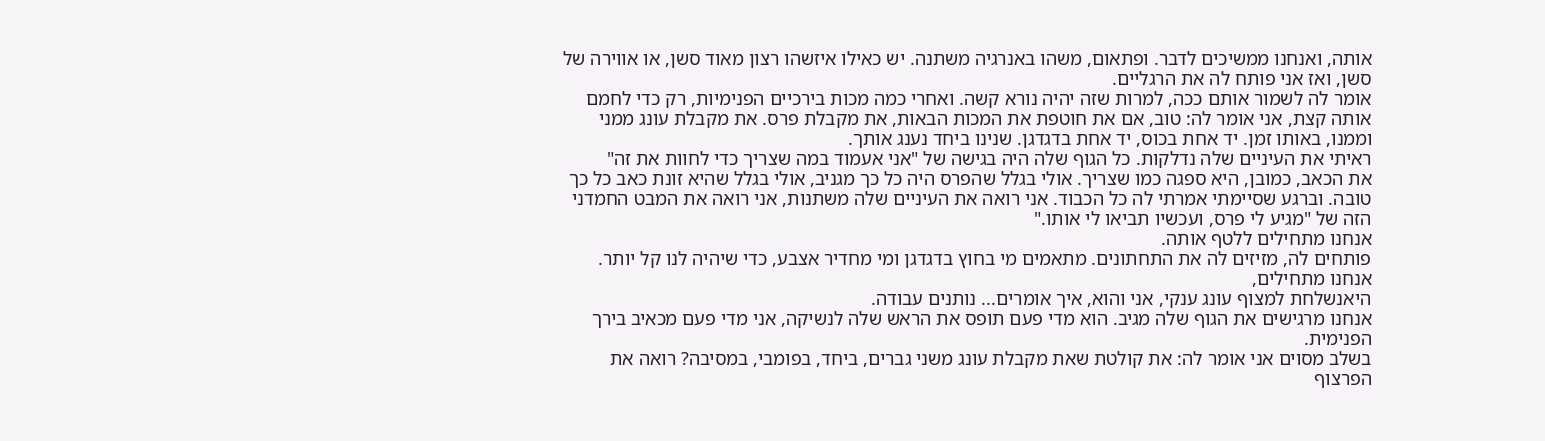אותה, ואנחנו ממשיכים לדבר. ופתאום, משהו באנרגיה משתנה. יש כאילו איזשהו רצון מאוד סשן, או אווירה של סשן, ואז אני פותח לה את הרגליים.
אומר לה לשמור אותם ככה, למרות שזה יהיה נורא קשה. ואחרי כמה מכות בירכיים הפנימיות, רק כדי לחמם אותה קצת, אני אומר לה: טוב, אם את חוטפת את המכות הבאות, את מקבלת פרס. את מקבלת עונג ממני וממנו, באותו זמן. יד אחת בכוס, יד אחת בדגדגן. שנינו ביחד נענג אותך.
ראיתי את העיניים שלה נדלקות. כל הגוף שלה היה בגישה של "אני אעמוד במה שצריך כדי לחוות את זה"
את הכאב, כמובן, היא ספגה כמו שצריך. אולי בגלל שהפרס היה כל כך מגניב, אולי בגלל שהיא זונת כאב כל כך טובה. וברגע שסיימתי אמרתי לה כל הכבוד. אני רואה את העיניים שלה משתנות, אני רואה את המבט החמדני הזה של "מגיע לי פרס, ועכשיו תביאו לי אותו."
אנחנו מתחילים ללטף אותה.
פותחים לה, מזיזים לה את התחתונים. מתאמים מי בחוץ בדגדגן ומי מחדיר אצבע, כדי שיהיה לנו קל יותר.
אנחנו מתחילים,
היאנשלחת למצוף עונג ענקי, אני והוא, איך אומרים... נותנים עבודה.
אנחנו מרגישים את הגוף שלה מגיב. הוא מדי פעם תופס את הראש שלה לנשיקה, אני מדי פעם מכאיב בירך הפנימית.
בשלב מסוים אני אומר לה: את קולטת שאת מקבלת עונג משני גברים, ביחד, בפומבי, במסיבה? רואה את הפרצוף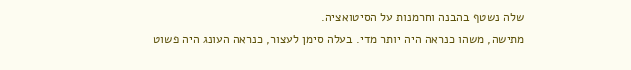שלה נשטף בהבנה וחרמנות על הסיטואציה.
מתישה, משהו כנראה היה יותר מדי. בעלה סימן לעצור, כנראה העונג היה פשוט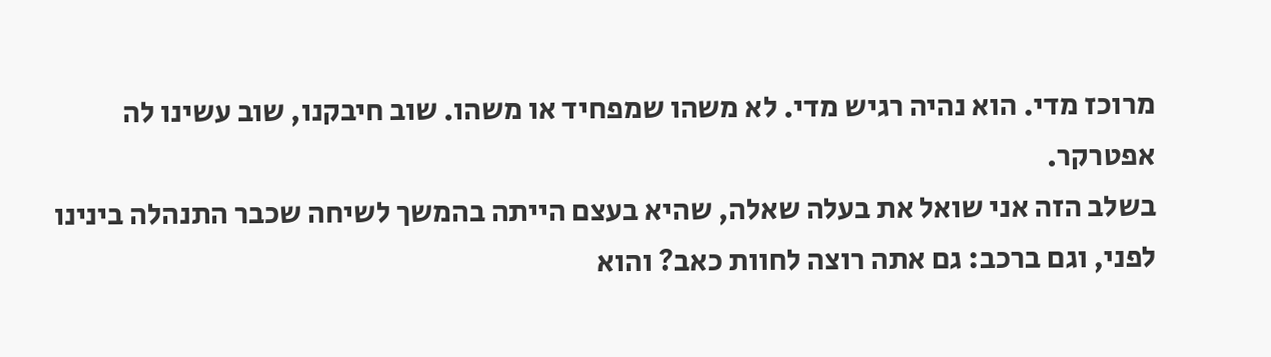מרוכז מדי. הוא נהיה רגיש מדי. לא משהו שמפחיד או משהו. שוב חיבקנו, שוב עשינו לה אפטרקר.
בשלב הזה אני שואל את בעלה שאלה, שהיא בעצם הייתה בהמשך לשיחה שכבר התנהלה בינינו לפני, וגם ברכב: גם אתה רוצה לחוות כאב? והוא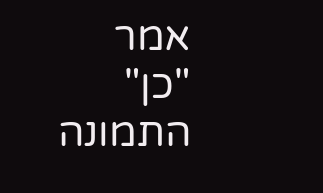אמר
"כן"
התמונה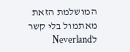המושלמת הזאת מאתמול בלי קשר לNeverland